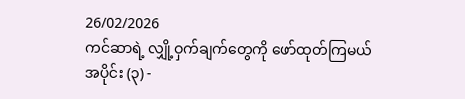26/02/2026
ကင်ဆာရဲ့ လျှို့ဝှက်ချက်တွေကို ဖော်ထုတ်ကြမယ်
အပိုင်း (၃) -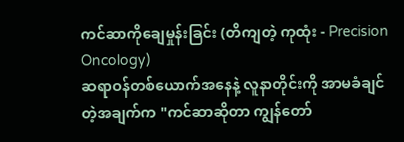ကင်ဆာကိုချေမှုန်းခြင်း (တိကျတဲ့ ကုထုံး - Precision Oncology)
ဆရာဝန်တစ်ယောက်အနေနဲ့ လူနာတိုင်းကို အာမခံချင်တဲ့အချက်က "ကင်ဆာဆိုတာ ကျွန်တော်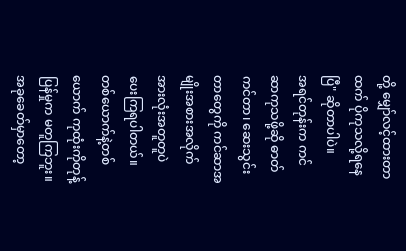တို့ မျှော်လင့်ထားတာထက် ပိုကုသလို့ရနေပြီ" ဆိုတာပါပဲ။
အရင်တုန်းက ကင်ဆာကုသဖို့ဆို ဓာတ်ကင်တာ၊ ဆေးသွင်းတာတွေကို ကင်ဆာအမျိုးအစားအလိုက် အားလုံးအတူတူပဲ ပေးကြရပါတယ်။ တစ်ယောက်နဲ့တစ်ယောက် ကုထုံးကိုတုန့်ပြန်မှုက မတူကြဘူး။
အခုခေတ်မှာတော့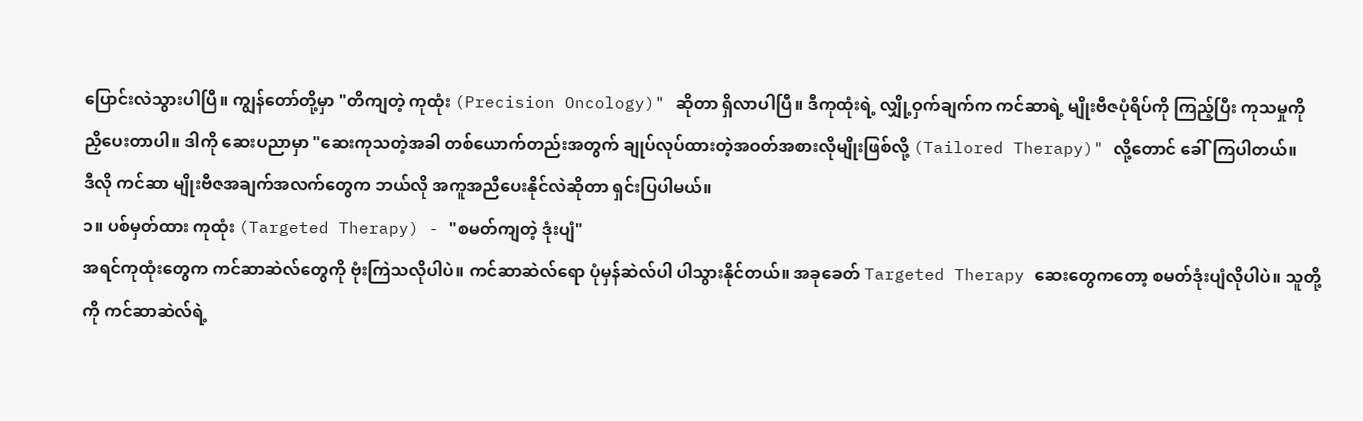ပြောင်းလဲသွားပါပြီ။ ကျွန်တော်တို့မှာ "တိကျတဲ့ ကုထုံး (Precision Oncology)" ဆိုတာ ရှိလာပါပြီ။ ဒီကုထုံးရဲ့ လျှို့ဝှက်ချက်က ကင်ဆာရဲ့ မျိုးဗီဇပုံရိပ်ကို ကြည့်ပြီး ကုသမှုကို ညှိပေးတာပါ။ ဒါကို ဆေးပညာမှာ "ဆေးကုသတဲ့အခါ တစ်ယောက်တည်းအတွက် ချုပ်လုပ်ထားတဲ့အဝတ်အစားလိုမျိုးဖြစ်လို့ (Tailored Therapy)" လို့တောင် ခေါ်ကြပါတယ်။
ဒီလို ကင်ဆာ မျိုးဗီဇအချက်အလက်တွေက ဘယ်လို အကူအညီပေးနိုင်လဲဆိုတာ ရှင်းပြပါမယ်။
၁။ ပစ်မှတ်ထား ကုထုံး (Targeted Therapy) - "စမတ်ကျတဲ့ ဒုံးပျံ"
အရင်ကုထုံးတွေက ကင်ဆာဆဲလ်တွေကို ဗုံးကြဲသလိုပါပဲ။ ကင်ဆာဆဲလ်ရော ပုံမှန်ဆဲလ်ပါ ပါသွားနိုင်တယ်။ အခုခေတ် Targeted Therapy ဆေးတွေကတော့ စမတ်ဒုံးပျံလိုပါပဲ။ သူတို့ကို ကင်ဆာဆဲလ်ရဲ့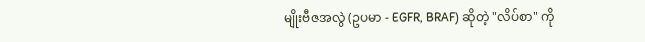မျိုးဗီဇအလွဲ (ဥပမာ - EGFR, BRAF) ဆိုတဲ့ "လိပ်စာ" ကို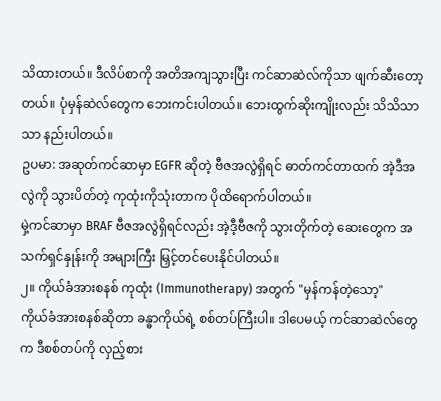သိထားတယ်။ ဒီလိပ်စာကို အတိအကျသွားပြီး ကင်ဆာဆဲလ်ကိုသာ ဖျက်ဆီးတော့တယ်။ ပုံမှန်ဆဲလ်တွေက ဘေးကင်းပါတယ်။ ဘေးထွက်ဆိုးကျိုးလည်း သိသိသာသာ နည်းပါတယ်။
ဥပမာ: အဆုတ်ကင်ဆာမှာ EGFR ဆိုတဲ့ ဗီဇအလွဲရှိရင် ဓာတ်ကင်တာထက် အဲ့ဒီအလွဲကို သွားပိတ်တဲ့ ကုထုံးကိုသုံးတာက ပိုထိရောက်ပါတယ်။
မှဲ့ကင်ဆာမှာ BRAF ဗီဇအလွဲရှိရင်လည်း အဲ့ဒီ့ဗီဇကို သွားတိုက်တဲ့ ဆေးတွေက အသက်ရှင်နှုန်းကို အများကြီး မြှင့်တင်ပေးနိုင်ပါတယ်။
၂။ ကိုယ်ခံအားစနစ် ကုထုံး (Immunotherapy) အတွက် "မှန်ကန်တဲ့သော့"
ကိုယ်ခံအားစနစ်ဆိုတာ ခန္ဓာကိုယ်ရဲ့ စစ်တပ်ကြီးပါ။ ဒါပေမယ့် ကင်ဆာဆဲလ်တွေက ဒီစစ်တပ်ကို လှည့်စား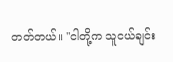တတ်တယ်။ "ငါတို့က သူငယ်ချင်း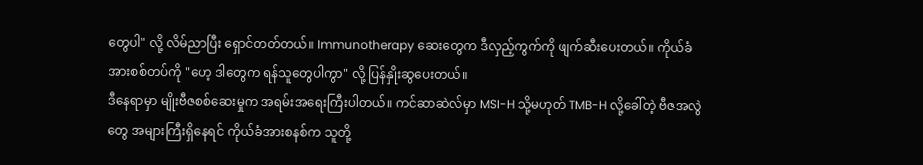တွေပါ" လို့ လိမ်ညာပြီး ရှောင်တတ်တယ်။ Immunotherapy ဆေးတွေက ဒီလှည့်ကွက်ကို ဖျက်ဆီးပေးတယ်။ ကိုယ်ခံအားစစ်တပ်ကို "ဟေ့ ဒါတွေက ရန်သူတွေပါကွာ" လို့ ပြန်နှိုးဆွပေးတယ်။
ဒီနေရာမှာ မျိုးဗီဇစစ်ဆေးမှုက အရမ်းအရေးကြီးပါတယ်။ ကင်ဆာဆဲလ်မှာ MSI-H သို့မဟုတ် TMB-H လို့ခေါ်တဲ့ ဗီဇအလွဲတွေ အများကြီးရှိနေရင် ကိုယ်ခံအားစနစ်က သူတို့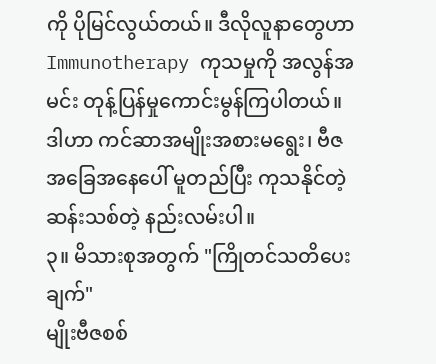ကို ပိုမြင်လွယ်တယ်။ ဒီလိုလူနာတွေဟာ Immunotherapy ကုသမှုကို အလွန်အမင်း တုန့်ပြန်မှုကောင်းမွန်ကြပါတယ်။ ဒါဟာ ကင်ဆာအမျိုးအစားမရွေး၊ ဗီဇအခြေအနေပေါ် မူတည်ပြီး ကုသနိုင်တဲ့ ဆန်းသစ်တဲ့ နည်းလမ်းပါ။
၃။ မိသားစုအတွက် "ကြိုတင်သတိပေးချက်"
မျိုးဗီဇစစ်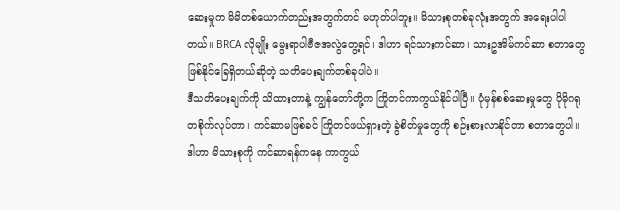ဆေးမှုက မိမိတစ်ယောက်တည်းအတွက်တင် မဟုတ်ပါဘူး။ မိသားစုတစ်ခုလုံးအတွက် အရေးပါပါတယ်။ BRCA လိုမျိုး မွေးရာပါဗီဇအလွဲတွေ့ရင်၊ ဒါဟာ ရင်သားကင်ဆာ၊ သားဥအိမ်ကင်ဆာ စတာတွေ ဖြစ်နိုင်ခြေရှိတယ်ဆိုတဲ့ သတိပေးချက်တစ်ခုပါပဲ။
ဒီသတိပေးချက်ကို သိထားတာနဲ့ ကျွန်တော်တို့က ကြိုတင်ကာကွယ်နိုင်ပါပြီ။ ပုံမှန်စစ်ဆေးမှုတွေ ပိုမိုဂရုတစိုက်လုပ်တာ၊ ကင်ဆာမဖြစ်ခင် ကြိုတင်ဖယ်ရှားတဲ့ ခွဲစိတ်မှုတွေကို စဉ်းစားလာနိုင်တာ စတာတွေပါ။ ဒါဟာ မိသားစုကို ကင်ဆာရန်ကနေ ကာကွယ်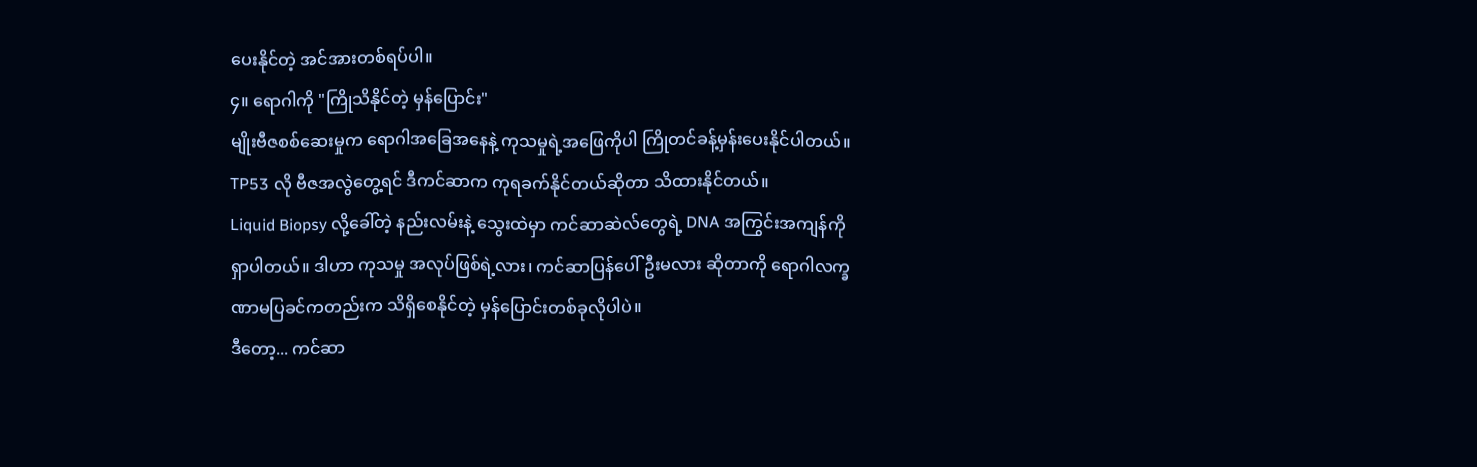ပေးနိုင်တဲ့ အင်အားတစ်ရပ်ပါ။
၄။ ရောဂါကို "ကြိုသိနိုင်တဲ့ မှန်ပြောင်း"
မျိုးဗီဇစစ်ဆေးမှုက ရောဂါအခြေအနေနဲ့ ကုသမှုရဲ့အဖြေကိုပါ ကြိုတင်ခန့်မှန်းပေးနိုင်ပါတယ်။
TP53 လို ဗီဇအလွဲတွေ့ရင် ဒီကင်ဆာက ကုရခက်နိုင်တယ်ဆိုတာ သိထားနိုင်တယ်။
Liquid Biopsy လို့ခေါ်တဲ့ နည်းလမ်းနဲ့ သွေးထဲမှာ ကင်ဆာဆဲလ်တွေရဲ့ DNA အကြွင်းအကျန်ကို ရှာပါတယ်။ ဒါဟာ ကုသမှု အလုပ်ဖြစ်ရဲ့လား၊ ကင်ဆာပြန်ပေါ်ဦးမလား ဆိုတာကို ရောဂါလက္ခဏာမပြခင်ကတည်းက သိရှိစေနိုင်တဲ့ မှန်ပြောင်းတစ်ခုလိုပါပဲ။
ဒီတော့... ကင်ဆာ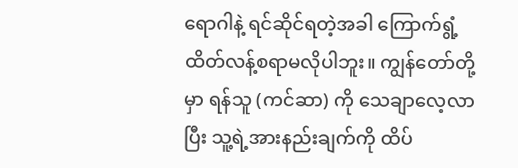ရောဂါနဲ့ ရင်ဆိုင်ရတဲ့အခါ ကြောက်ရွံ့ထိတ်လန့်စရာမလိုပါဘူး။ ကျွန်တော်တို့မှာ ရန်သူ (ကင်ဆာ) ကို သေချာလေ့လာပြီး သူ့ရဲ့အားနည်းချက်ကို ထိပ်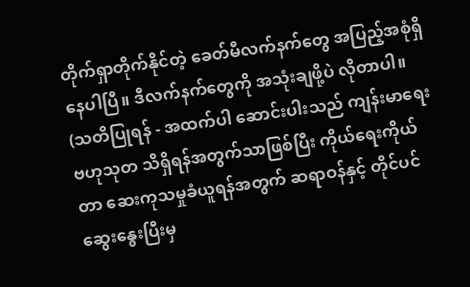တိုက်ရှာတိုက်နိုင်တဲ့ ခေတ်မီလက်နက်တွေ အပြည့်အစုံရှိနေပါပြီ။ ဒီလက်နက်တွေကို အသုံးချဖို့ပဲ လိုတာပါ။
(သတိပြုရန် - အထက်ပါ ဆောင်းပါးသည် ကျန်းမာရေးဗဟုသုတ သိရှိရန်အတွက်သာဖြစ်ပြီး ကိုယ်ရေးကိုယ်တာ ဆေးကုသမှုခံယူရန်အတွက် ဆရာဝန်နှင့် တိုင်ပင်ဆွေးနွေးပြီးမှ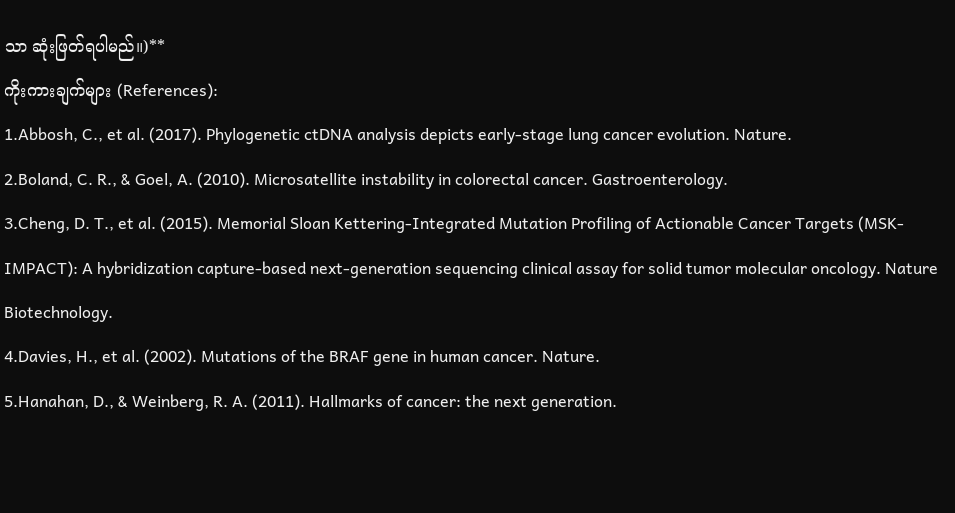သာ ဆုံးဖြတ်ရပါမည်။)**
ကိုးကားချက်များ (References):
1.Abbosh, C., et al. (2017). Phylogenetic ctDNA analysis depicts early-stage lung cancer evolution. Nature.
2.Boland, C. R., & Goel, A. (2010). Microsatellite instability in colorectal cancer. Gastroenterology.
3.Cheng, D. T., et al. (2015). Memorial Sloan Kettering-Integrated Mutation Profiling of Actionable Cancer Targets (MSK-IMPACT): A hybridization capture-based next-generation sequencing clinical assay for solid tumor molecular oncology. Nature Biotechnology.
4.Davies, H., et al. (2002). Mutations of the BRAF gene in human cancer. Nature.
5.Hanahan, D., & Weinberg, R. A. (2011). Hallmarks of cancer: the next generation.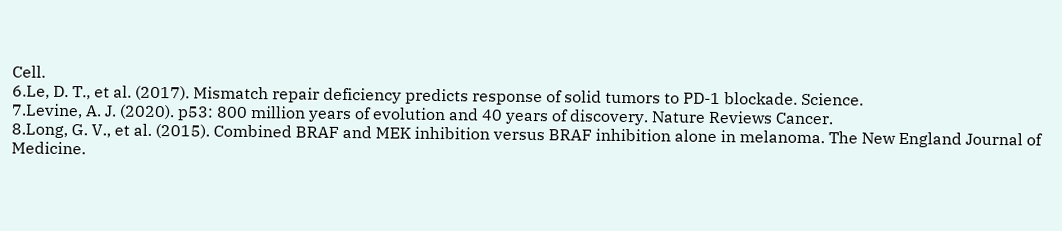Cell.
6.Le, D. T., et al. (2017). Mismatch repair deficiency predicts response of solid tumors to PD-1 blockade. Science.
7.Levine, A. J. (2020). p53: 800 million years of evolution and 40 years of discovery. Nature Reviews Cancer.
8.Long, G. V., et al. (2015). Combined BRAF and MEK inhibition versus BRAF inhibition alone in melanoma. The New England Journal of Medicine.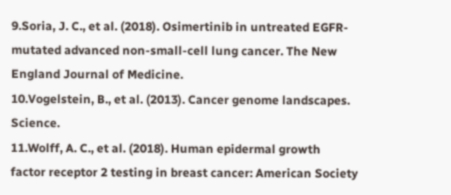9.Soria, J. C., et al. (2018). Osimertinib in untreated EGFR-mutated advanced non-small-cell lung cancer. The New England Journal of Medicine.
10.Vogelstein, B., et al. (2013). Cancer genome landscapes. Science.
11.Wolff, A. C., et al. (2018). Human epidermal growth factor receptor 2 testing in breast cancer: American Society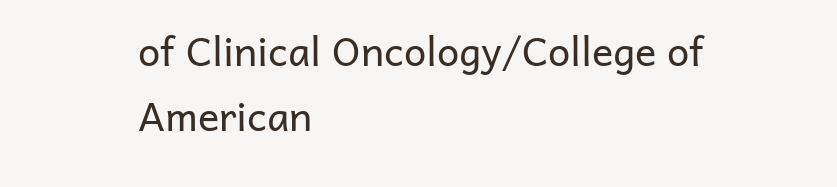of Clinical Oncology/College of American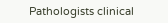Pathologists clinical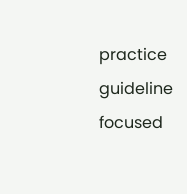practice guideline focused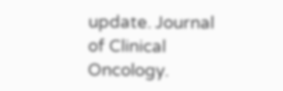update. Journal of Clinical Oncology.